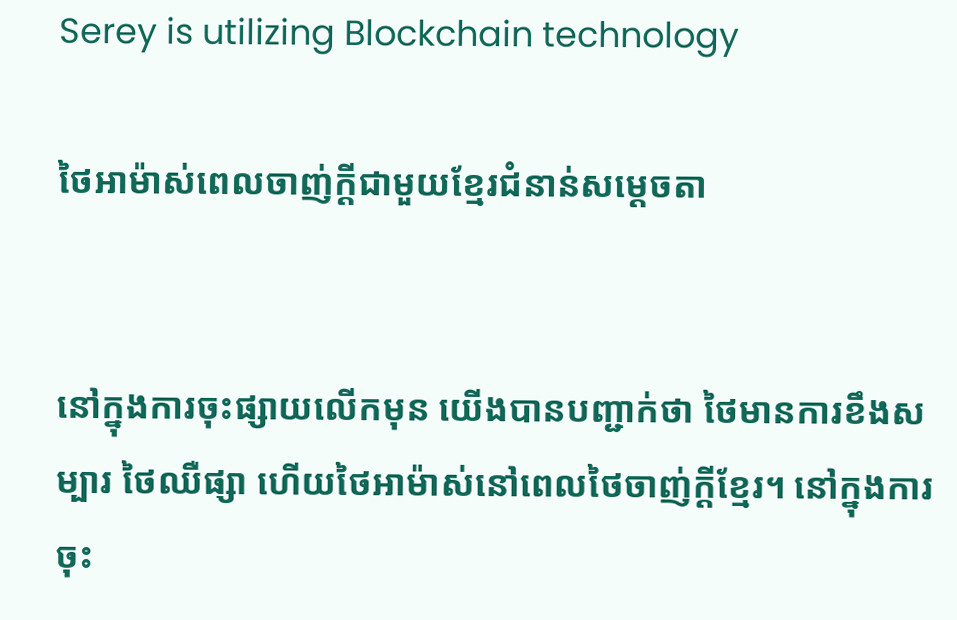Serey is utilizing Blockchain technology

ថៃអាម៉ាស់ពេលចាញ់ក្តីជាមួយខ្មែរជំនាន់សម្តេចតា


នៅក្នុងការចុះផ្សាយលើកមុន យើងបានបញ្ជាក់ថា ថៃមានការខឹងសម្បារ ថៃឈឺផ្សា ហើយថៃអាម៉ាស់នៅពេលថៃចាញ់ក្ដីខ្មែរ។ នៅក្នុងការចុះ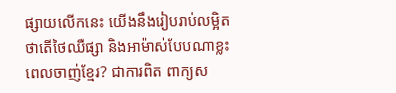ផ្សាយលើកនេះ យើងនឹងរៀបរាប់លម្អិតថាតើថៃឈឺផ្សា និងអាម៉ាស់បែបណាខ្លះពេលចាញ់ខ្មែរ? ជាការពិត ពាក្យស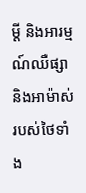ម្ដី និងអារម្មណ៍ឈឺផ្សា និងអាម៉ាស់របស់ថៃទាំង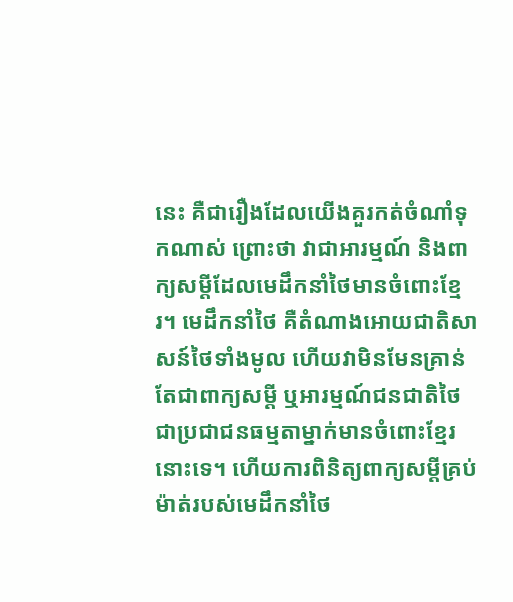នេះ គឺជារឿងដែលយើងគួរកត់ចំណាំទុកណាស់ ព្រោះថា វាជាអារម្មណ៍ និងពាក្យសម្ដីដែលមេដឹកនាំថៃមានចំពោះខ្មែរ។ មេដឹកនាំថៃ គឺតំណាងអោយជាតិសាសន៍ថៃទាំងមូល ហើយវាមិនមែនគ្រាន់តែជាពាក្យសម្ដី ឬអារម្មណ៍ជនជាតិថៃជាប្រជាជនធម្មតាម្នាក់មានចំពោះខ្មែរនោះទេ។ ហើយការពិនិត្យពាក្យសម្ដីគ្រប់ម៉ាត់របស់មេដឹកនាំថៃ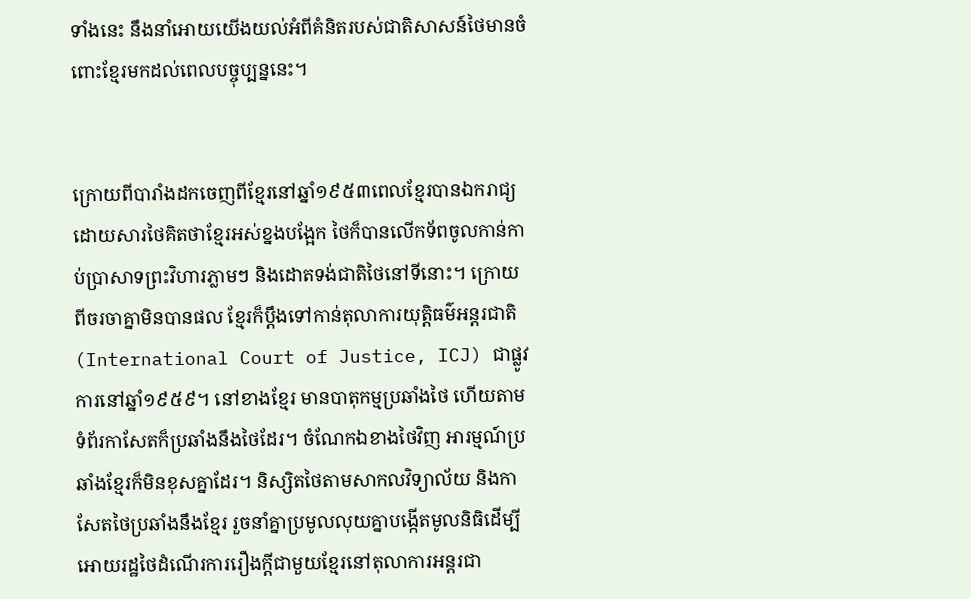ទាំងនេះ នឹងនាំអោយយើងយល់អំពីគំនិតរបស់ជាតិសាសន៍ថៃមានចំពោះខ្មែរមកដល់ពេលបច្ចុប្បន្ននេះ។


ក្រោយពីបារាំងដកចេញពីខ្មែរនៅឆ្នាំ១៩៥៣ពេលខ្មែរបានឯករាជ្យ ដោយសារថៃគិតថាខ្មែរអស់ខ្នងបង្អែក ថៃក៏បានលើកទ័ពចូលកាន់កាប់ប្រាសាទព្រះវិហារភ្លាមៗ និងដោតទង់ជាតិថៃនៅទីនោះ។ ក្រោយពីចរចាគ្នាមិនបានផល ខ្មែរក៏ប្ដឹងទៅកាន់តុលាការយុត្តិធម៌អន្តរជាតិ (International Court of Justice, ICJ) ជាផ្លូវការនៅឆ្នាំ១៩៥៩។ នៅខាងខ្មែរ មានបាតុកម្មប្រឆាំងថៃ ហើយតាមទំព័រកាសែតក៏ប្រឆាំងនឹងថៃដែរ។ ចំណែកឯខាងថៃវិញ អារម្មណ៍ប្រឆាំងខ្មែរក៏មិនខុសគ្នាដែរ។ និស្សិតថៃតាមសាកលវិទ្យាល័យ និងកាសែតថៃប្រឆាំងនឹងខ្មែរ រួចនាំគ្នាប្រមូលលុយគ្នាបង្កើតមូលនិធិដើម្បីអោយរដ្ឋថៃដំណើរការរឿងក្ដីជាមួយខ្មែរនៅតុលាការអន្តរជា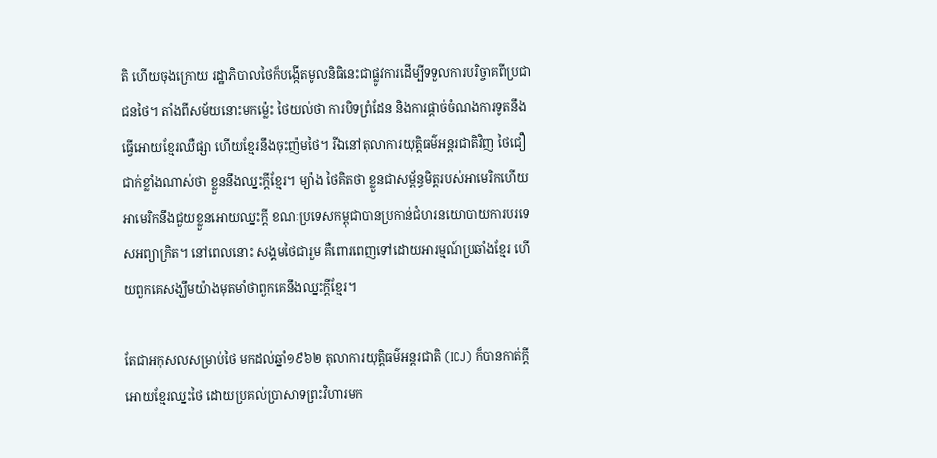តិ ហើយចុងក្រោយ រដ្ឋាភិបាលថៃក៏បង្កើតមូលនិធិនេះជាផ្លូវការដើម្បីទទួលការបរិច្ចាគពីប្រជាជនថៃ។ តាំងពីសម័យនោះមកម្ល៉េះ ថៃយល់ថា ការបិទព្រំដែន និងការផ្ដាច់ចំណងការទូតនឹងធ្វើអោយខ្មែរឈឺផ្សា ហើយខ្មែរនឹងចុះញ៉មថៃ។ រីឯនៅតុលាការយុត្តិធម៌អន្តរជាតិវិញ ថៃជឿជាក់ខ្លាំងណាស់ថា ខ្លួននឹងឈ្នះក្ដីខ្មែរ។ ម្យ៉ាង ថៃគិតថា ខ្លួនជាសម្ព័ន្ធមិត្តរបស់អាមេរិកហើយអាមេរិកនឹងជួយខ្លួនអោយឈ្នះក្ដី ខណៈប្រទេសកម្ពុជាបានប្រកាន់ជំហរនយោបាយការបរទេសអព្យាក្រិត។ នៅពេលនោះ សង្គមថៃជារួម គឺពោរពេញទៅដោយអារម្មណ៍ប្រឆាំងខ្មែរ ហើយពួកគេសង្ឃឹមយ៉ាងមុតមាំថាពួកគេនឹងឈ្នះក្ដីខ្មែរ។

តែជាអកុសលសម្រាប់ថៃ មកដល់ឆ្នាំ១៩៦២ តុលាការយុត្តិធម៌អន្តរជាតិ (ICJ) ក៏បានកាត់ក្ដីអោយខ្មែរឈ្នះថៃ ដោយប្រគល់ប្រាសាទព្រះវិហារមក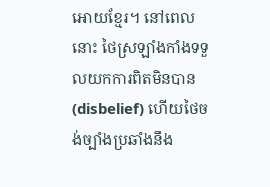អោយខ្មែរ។ នៅពេលនោះ ថៃស្រឡាំងកាំងទទួលយកការពិតមិនបាន (disbelief) ហើយថៃចង់ច្បាំងប្រឆាំងនឹង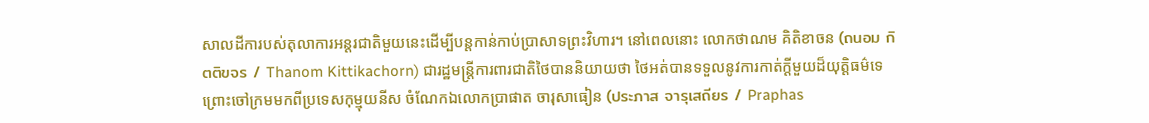សាលដីការបស់តុលាការអន្តរជាតិមួយនេះដើម្បីបន្តកាន់កាប់ប្រាសាទព្រះវិហារ។ នៅពេលនោះ លោកថាណម គិតិខាចន (ถนอม กิตติขจร / Thanom Kittikachorn) ជារដ្ឋមន្ត្រីការពារជាតិថៃបាននិយាយថា ថៃអត់បានទទួលនូវការកាត់ក្ដីមួយដ៏យុត្តិធម៌ទេ ព្រោះចៅក្រមមកពីប្រទេសកុម្មុយនីស ចំណែកឯលោកប្រាផាត ចារុសាធៀន (ประภาส จารุเสถียร / Praphas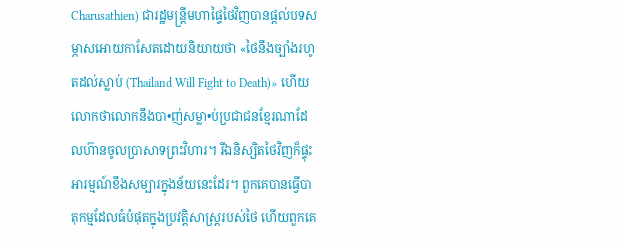Charusathien) ជារដ្ឋមន្ត្រីមហាផ្ទៃថៃវិញបានផ្ដល់បទសម្ភាសអោយកាសែតដោយនិយាយថា «ថៃនឹងច្បាំងរហូតដល់ស្លាប់ (Thailand Will Fight to Death)» ហើយលោកថាលោកនឹងបា•ញ់សម្លា•ប់ប្រជាជនខ្មែរណាដែលហ៊ានចូលប្រាសាទព្រះវិហារ។ រីឯនិស្សិតថៃវិញក៏ផ្ទុះអារម្មណ៍ខឹងសម្បារក្នុងន័យនេះដែរ។ ពួកគេបានធ្វើបាតុកម្មដែលធំបំផុតក្នុងប្រវត្តិសាស្ត្ររបស់ថៃ ហើយពួកគេ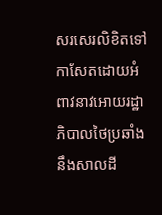សរសេរលិខិតទៅកាសែតដោយអំពាវនាវអោយរដ្ឋាភិបាលថៃប្រឆាំងនឹងសាលដី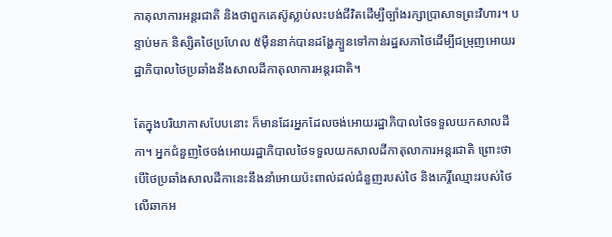កាតុលាការអន្តរជាតិ និងថាពួកគេស៊ូស្លាប់លះបង់ជីវិតដើម្បីច្បាំងរក្សាប្រាសាទព្រះវិហារ។ បន្ទាប់មក និស្សិតថៃប្រហែល ៥ម៉ឺននាក់បានដង្ហែក្បួនទៅកាន់រដ្ឋសភាថៃដើម្បីជម្រុញអោយរដ្ឋាភិបាលថៃប្រឆាំងនឹងសាលដីកាតុលាការអន្តរជាតិ។

តែក្នុងបរិយាកាសបែបនោះ ក៏មានដែរអ្នកដែលចង់អោយរដ្ឋាភិបាលថៃទទួលយកសាលដីកា។ អ្នកជំនួញថៃចង់អោយរដ្ឋាភិបាលថៃទទួលយកសាលដីកាតុលាការអន្តរជាតិ ព្រោះថាបើថៃប្រឆាំងសាលដីកានេះនឹងនាំអោយប៉ះពាល់ដល់ជំនួញរបស់ថៃ និងកេរ្តិ៍ឈ្មោះរបស់ថៃលើឆាកអ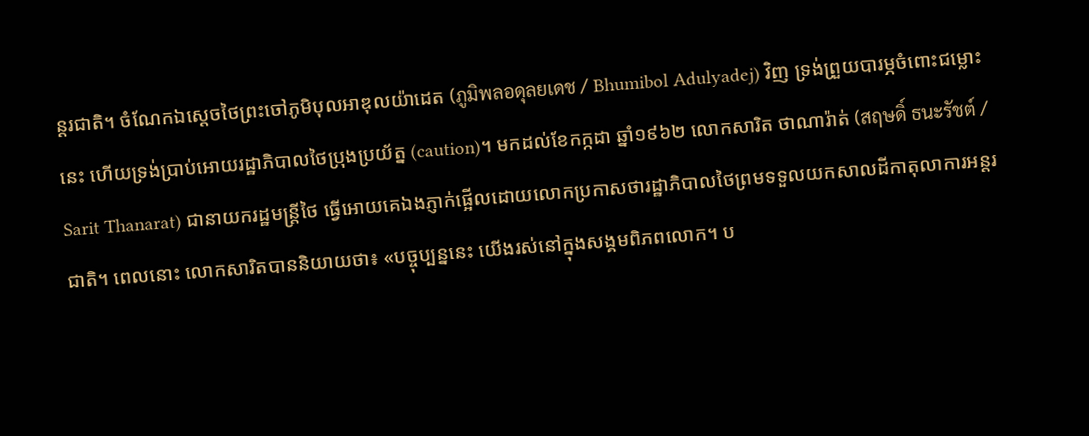ន្តរជាតិ។ ចំណែកឯស្ដេចថៃព្រះចៅភូមិបុលអាឌុលយ៉ាដេត (ภูมิพลอดุลยเดช / Bhumibol Adulyadej) វិញ ទ្រង់ព្រួយបារម្ភចំពោះជម្លោះនេះ ហើយទ្រង់ប្រាប់អោយរដ្ឋាភិបាលថៃប្រុងប្រយ័ត្ន (caution)។ មកដល់ខែកក្កដា ឆ្នាំ១៩៦២ លោកសារិត ថាណារ៉ាត់ (สฤษดิ์ ธนะรัชต์ / Sarit Thanarat) ជានាយករដ្ឋមន្ត្រីថៃ ធ្វើអោយគេឯងភ្ញាក់ផ្អើលដោយលោកប្រកាសថារដ្ឋាភិបាលថៃព្រមទទួលយកសាលដីកាតុលាការអន្តរជាតិ។ ពេលនោះ លោកសារិតបាននិយាយថា៖ «បច្ចុប្បន្ននេះ យើងរស់នៅក្នុងសង្គមពិភពលោក។ ប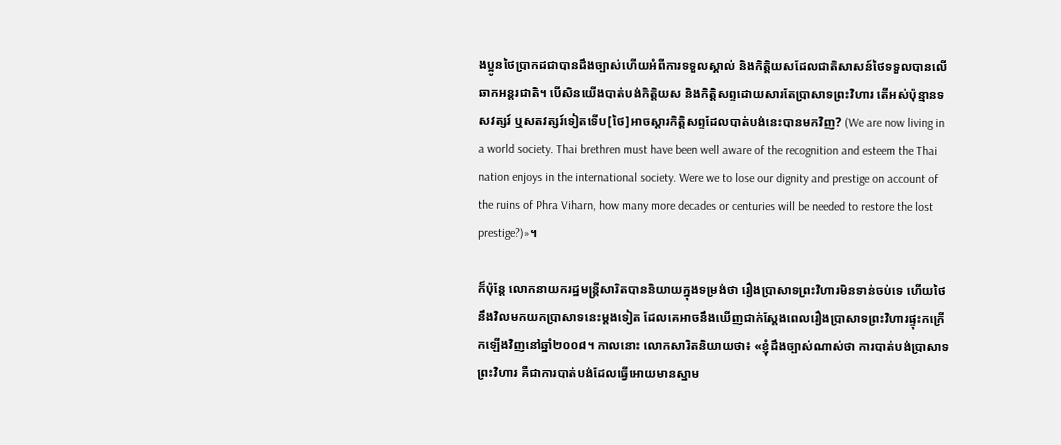ងប្អូនថៃប្រាកដជាបានដឹងច្បាស់ហើយអំពីការទទួលស្គាល់ និងកិត្តិយសដែលជាតិសាសន៍ថៃទទួលបានលើឆាកអន្តរជាតិ។ បើសិនយើងបាត់បង់កិត្តិយស និងកិត្តិសព្ទដោយសារតែប្រាសាទព្រះវិហារ តើអស់ប៉ុន្មានទសវត្សរ៍ ឬសតវត្សរ៍ទៀតទើប[ថៃ]អាចស្ដារកិត្តិសព្ទដែលបាត់បង់នេះបានមកវិញ? (We are now living in a world society. Thai brethren must have been well aware of the recognition and esteem the Thai nation enjoys in the international society. Were we to lose our dignity and prestige on account of the ruins of Phra Viharn, how many more decades or centuries will be needed to restore the lost prestige?)»។

ក៏ប៉ុន្តែ លោកនាយករដ្ឋមន្ត្រីសារិតបាននិយាយក្នុងទម្រង់ថា រឿងប្រាសាទព្រះវិហារមិនទាន់ចប់ទេ ហើយថៃនឹងវិលមកយកប្រាសាទនេះម្ដងទៀត ដែលគេអាចនឹងឃើញជាក់ស្ដែងពេលរឿងប្រាសាទព្រះវិហារផ្ទុះកក្រើកឡើងវិញនៅឆ្នាំ២០០៨។ កាលនោះ លោកសារិតនិយាយថា៖ «ខ្ញុំដឹងច្បាស់ណាស់ថា ការបាត់បង់ប្រាសាទព្រះវិហារ គឺជាការបាត់បង់ដែលធ្វើអោយមានស្នាម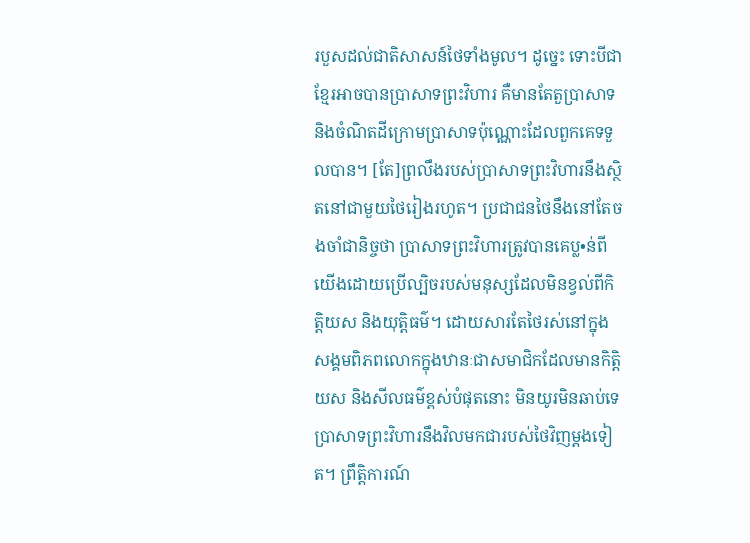របួសដល់ជាតិសាសន៍ថៃទាំងមូល។ ដូច្នេះ ទោះបីជាខ្មែរអាចបានប្រាសាទព្រះវិហារ គឺមានតែតួប្រាសាទ និងចំណិតដីក្រោមប្រាសាទប៉ុណ្ណោះដែលពួកគេទទួលបាន។ [តែ]ព្រលឹងរបស់ប្រាសាទព្រះវិហារនឹងស្ថិតនៅជាមួយថៃរៀងរហូត។ ប្រជាជនថៃនឹងនៅតែចងចាំជានិច្ចថា ប្រាសាទព្រះវិហារត្រូវបានគេប្ល•ន់ពីយើងដោយប្រើល្បិចរបស់មនុស្សដែលមិនខ្វល់ពីកិត្តិយស និងយុត្តិធម៌។ ដោយសារតែថៃរស់នៅក្នុងសង្គមពិភពលោកក្នុងឋានៈជាសមាជិកដែលមានកិត្តិយស និងសីលធម៌ខ្ពស់បំផុតនោះ មិនយូរមិនឆាប់ទេ ប្រាសាទព្រះវិហារនឹងវិលមកជារបស់ថៃវិញម្ដងទៀត។ ព្រឹត្តិការណ៍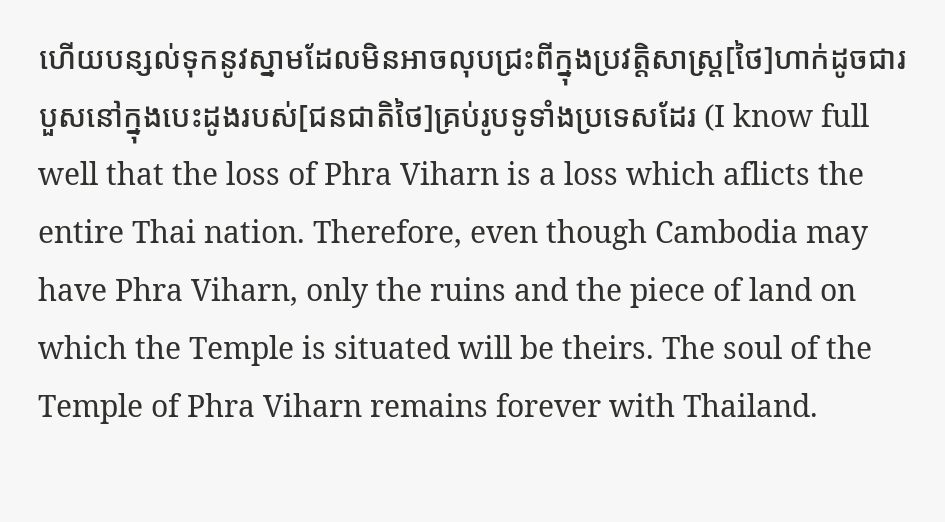ហើយបន្សល់ទុកនូវស្នាមដែលមិនអាចលុបជ្រះពីក្នុងប្រវត្តិសាស្ត្រ[ថៃ]ហាក់ដូចជារបួសនៅក្នុងបេះដូងរបស់[ជនជាតិថៃ]គ្រប់រូបទូទាំងប្រទេសដែរ (I know full well that the loss of Phra Viharn is a loss which aflicts the entire Thai nation. Therefore, even though Cambodia may have Phra Viharn, only the ruins and the piece of land on which the Temple is situated will be theirs. The soul of the Temple of Phra Viharn remains forever with Thailand.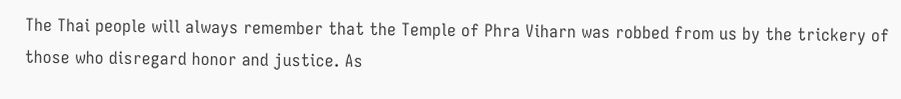The Thai people will always remember that the Temple of Phra Viharn was robbed from us by the trickery of those who disregard honor and justice. As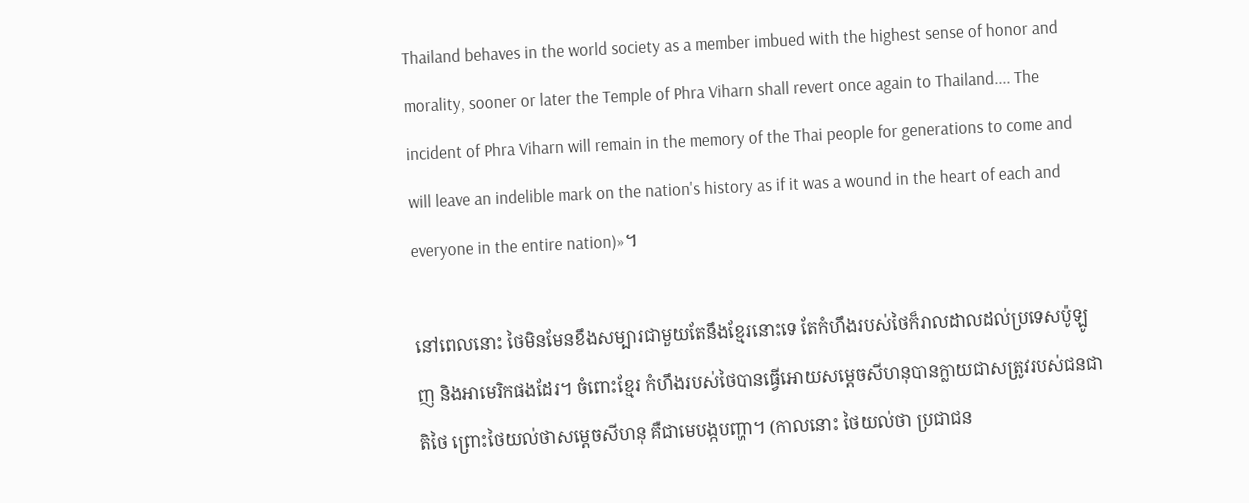Thailand behaves in the world society as a member imbued with the highest sense of honor and morality, sooner or later the Temple of Phra Viharn shall revert once again to Thailand.... The incident of Phra Viharn will remain in the memory of the Thai people for generations to come and will leave an indelible mark on the nation's history as if it was a wound in the heart of each and everyone in the entire nation)»។

នៅពេលនោះ ថៃមិនមែនខឹងសម្បារជាមួយតែនឹងខ្មែរនោះទេ តែកំហឹងរបស់ថៃក៏រាលដាលដល់ប្រទេសប៉ូឡូញ និងអាមេរិកផងដែរ។ ចំពោះខ្មែរ កំហឹងរបស់ថៃបានធ្វើអោយសម្ដេចសីហនុបានក្លាយជាសត្រូវរបស់ជនជាតិថៃ ព្រោះថៃយល់ថាសម្ដេចសីហនុ គឺជាមេបង្កបញ្ហា។ (កាលនោះ ថៃយល់ថា ប្រជាជន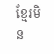ខ្មែរមិន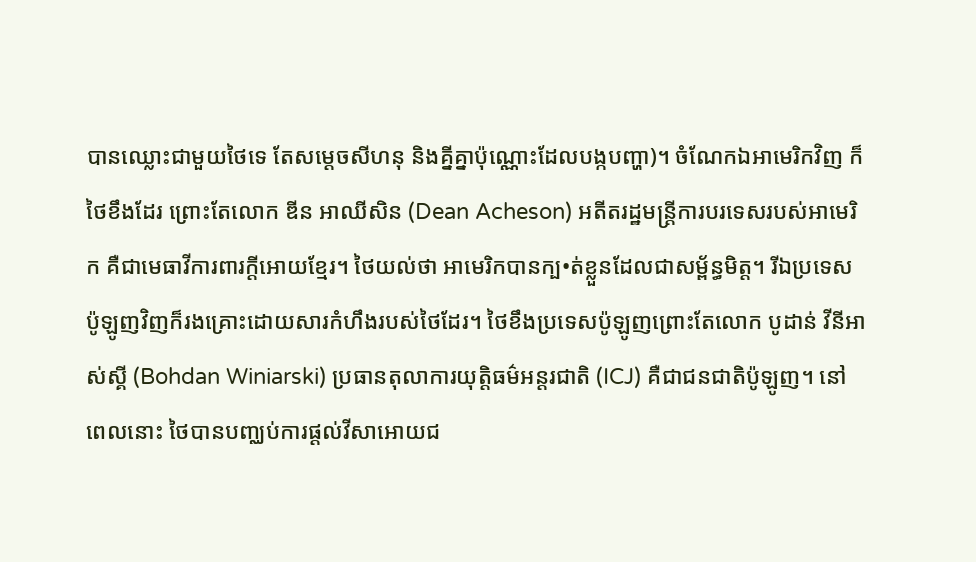បានឈ្លោះជាមួយថៃទេ តែសម្ដេចសីហនុ និងគ្នីគ្នាប៉ុណ្ណោះដែលបង្កបញ្ហា)។ ចំណែកឯអាមេរិកវិញ ក៏ថៃខឹងដែរ ព្រោះតែលោក ឌីន អាឈីសិន (Dean Acheson) អតីតរដ្ឋមន្ត្រីការបរទេសរបស់អាមេរិក គឺជាមេធាវីការពារក្ដីអោយខ្មែរ។ ថៃយល់ថា អាមេរិកបានក្ប•ត់ខ្លួនដែលជាសម្ព័ន្ធមិត្ត។ រីឯប្រទេសប៉ូឡូញវិញក៏រងគ្រោះដោយសារកំហឹងរបស់ថៃដែរ។ ថៃខឹងប្រទេសប៉ូឡូញព្រោះតែលោក បូដាន់ វីនីអាស់ស្គី (Bohdan Winiarski) ប្រធានតុលាការយុត្តិធម៌អន្តរជាតិ (ICJ) គឺជាជនជាតិប៉ូឡូញ។ នៅពេលនោះ ថៃបានបញ្ឈប់ការផ្ដល់វីសាអោយជ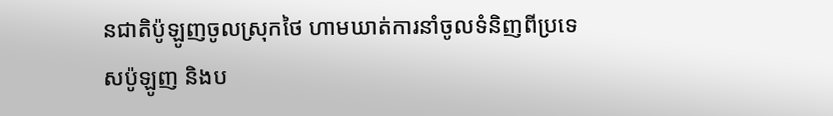នជាតិប៉ូឡូញចូលស្រុកថៃ ហាមឃាត់ការនាំចូលទំនិញពីប្រទេសប៉ូឡូញ និងប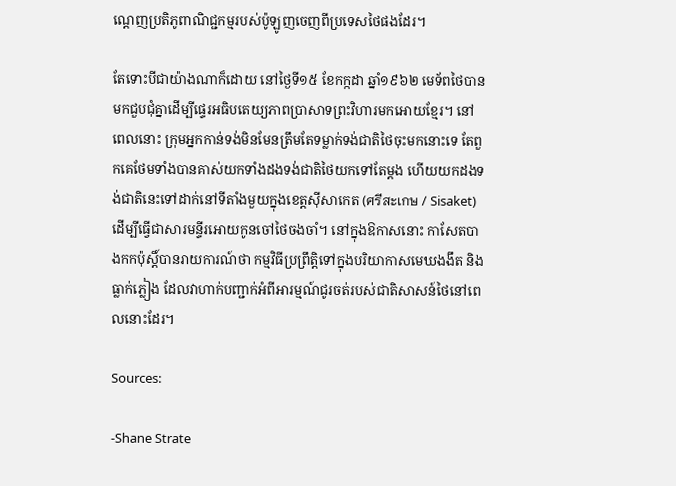ណ្ដេញប្រតិភូពាណិជ្ជកម្មរបស់ប៉ូឡូញចេញពីប្រទេសថៃផងដែរ។

តែទោះបីជាយ៉ាងណាក៏ដោយ នៅថ្ងៃទី១៥ ខែកក្កដា ឆ្នាំ១៩៦២ មេទ័ពថៃបានមកជួបជុំគ្នាដើម្បីផ្ទេរអធិបតេយ្យភាពប្រាសាទព្រះវិហារមកអោយខ្មែរ។ នៅពេលនោះ ក្រុមអ្នកកាន់ទង់មិនមែនត្រឹមតែទម្លាក់ទង់ជាតិថៃចុះមកនោះទេ តែពួកគេថែមទាំងបានគាស់យកទាំងដងទង់ជាតិថៃយកទៅតែម្ដង ហើយយកដងទង់ជាតិនេះទៅដាក់នៅទីតាំងមួយក្នុងខេត្តស៊ីសាកេត (ศรีสะเกษ / Sisaket) ដើម្បីធ្វើជាសារមន្ទីរអោយកូនចៅថៃចងចាំ។ នៅក្នុងឱកាសនោះ កាសែតបាងកកប៉ុស្ដិ៍បានរាយការណ៍ថា កម្មវិធីប្រព្រឹត្តិទៅក្នុងបរិយាកាសមេឃងងឹត និងធ្លាក់ភ្លៀង ដែលវាហាក់បញ្ជាក់អំពីអារម្មណ៍ជូរចត់របស់ជាតិសាសន៍ថៃនៅពេលនោះដែរ។

Sources:

-Shane Strate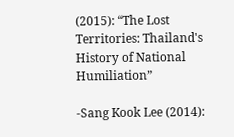(2015): “The Lost Territories: Thailand's History of National Humiliation”

-Sang Kook Lee (2014):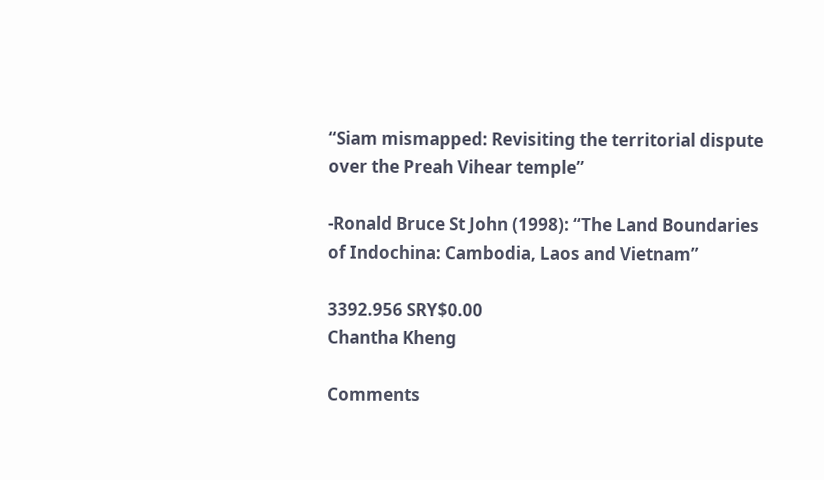“Siam mismapped: Revisiting the territorial dispute over the Preah Vihear temple”

-Ronald Bruce St John (1998): “The Land Boundaries of Indochina: Cambodia, Laos and Vietnam”

3392.956 SRY$0.00
Chantha Kheng

Comments